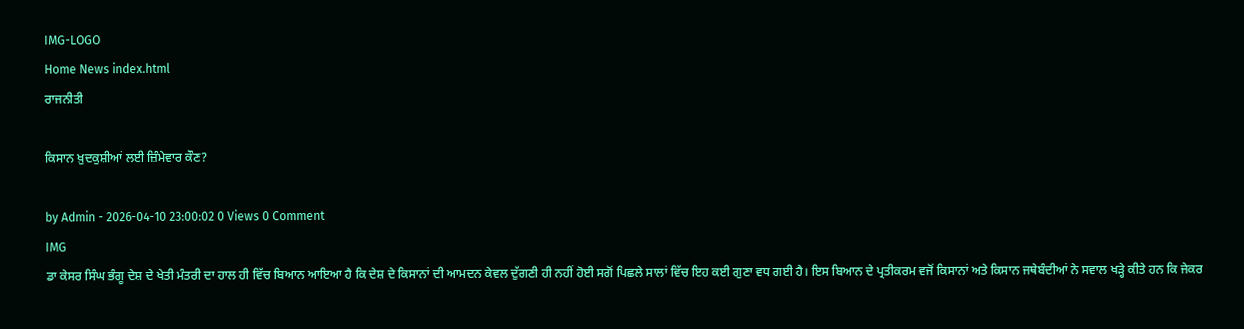IMG-LOGO
Home News index.html
ਰਾਜਨੀਤੀ

ਕਿਸਾਨ ਖ਼ੁਦਕੁਸ਼ੀਆਂ ਲਈ ਜ਼ਿੰਮੇਵਾਰ ਕੌਣ?

by Admin - 2026-04-10 23:00:02 0 Views 0 Comment
IMG
ਡਾ ਕੇਸਰ ਸਿੰਘ ਭੰਗੂ ਦੇਸ਼ ਦੇ ਖੇਤੀ ਮੰਤਰੀ ਦਾ ਹਾਲ ਹੀ ਵਿੱਚ ਬਿਆਨ ਆਇਆ ਹੈ ਕਿ ਦੇਸ਼ ਦੇ ਕਿਸਾਨਾਂ ਦੀ ਆਮਦਨ ਕੇਵਲ ਦੁੱਗਣੀ ਹੀ ਨਹੀਂ ਹੋਈ ਸਗੋਂ ਪਿਛਲੇ ਸਾਲਾਂ ਵਿੱਚ ਇਹ ਕਈ ਗੁਣਾ ਵਧ ਗਈ ਹੈ। ਇਸ ਬਿਆਨ ਦੇ ਪ੍ਰਤੀਕਰਮ ਵਜੋਂ ਕਿਸਾਨਾਂ ਅਤੇ ਕਿਸਾਨ ਜਥੇਬੰਦੀਆਂ ਨੇ ਸਵਾਲ ਖੜ੍ਹੇ ਕੀਤੇ ਹਨ ਕਿ ਜੇਕਰ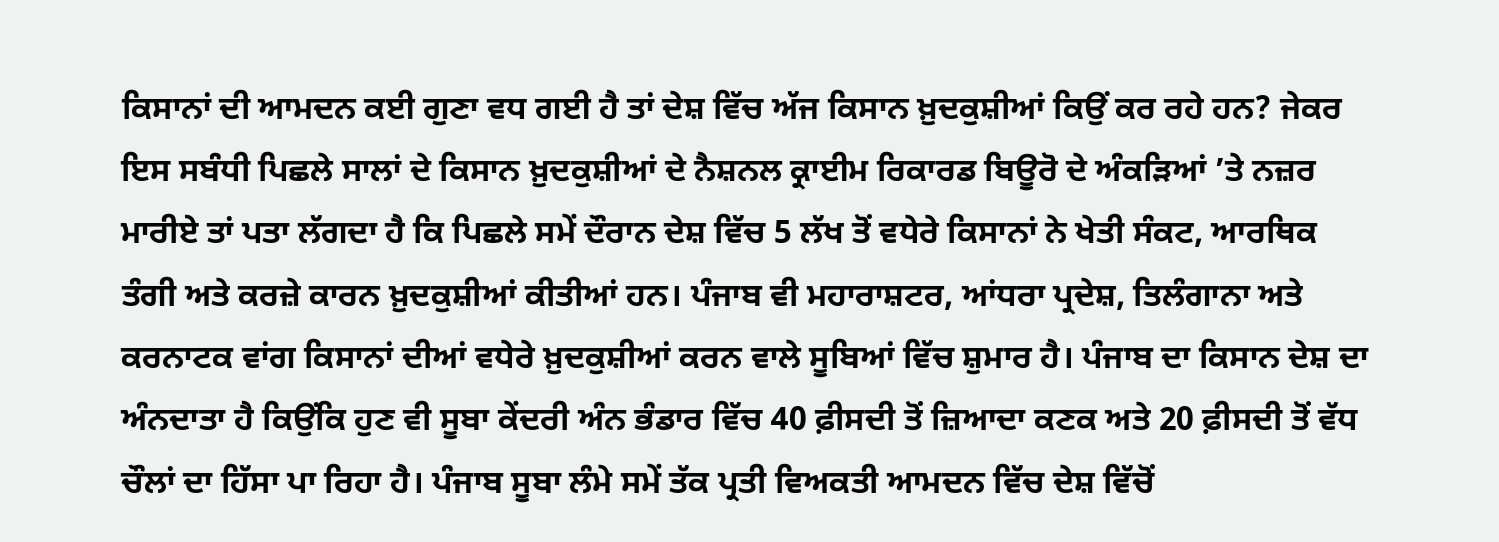ਕਿਸਾਨਾਂ ਦੀ ਆਮਦਨ ਕਈ ਗੁਣਾ ਵਧ ਗਈ ਹੈ ਤਾਂ ਦੇਸ਼ ਵਿੱਚ ਅੱਜ ਕਿਸਾਨ ਖ਼ੁਦਕੁਸ਼ੀਆਂ ਕਿਉਂ ਕਰ ਰਹੇ ਹਨ? ਜੇਕਰ ਇਸ ਸਬੰਧੀ ਪਿਛਲੇ ਸਾਲਾਂ ਦੇ ਕਿਸਾਨ ਖ਼ੁਦਕੁਸ਼ੀਆਂ ਦੇ ਨੈਸ਼ਨਲ ਕ੍ਰਾਈਮ ਰਿਕਾਰਡ ਬਿਊਰੋ ਦੇ ਅੰਕੜਿਆਂ ’ਤੇ ਨਜ਼ਰ ਮਾਰੀਏ ਤਾਂ ਪਤਾ ਲੱਗਦਾ ਹੈ ਕਿ ਪਿਛਲੇ ਸਮੇਂ ਦੌਰਾਨ ਦੇਸ਼ ਵਿੱਚ 5 ਲੱਖ ਤੋਂ ਵਧੇਰੇ ਕਿਸਾਨਾਂ ਨੇ ਖੇਤੀ ਸੰਕਟ, ਆਰਥਿਕ ਤੰਗੀ ਅਤੇ ਕਰਜ਼ੇ ਕਾਰਨ ਖ਼ੁਦਕੁਸ਼ੀਆਂ ਕੀਤੀਆਂ ਹਨ। ਪੰਜਾਬ ਵੀ ਮਹਾਰਾਸ਼ਟਰ, ਆਂਧਰਾ ਪ੍ਰਦੇਸ਼, ਤਿਲੰਗਾਨਾ ਅਤੇ ਕਰਨਾਟਕ ਵਾਂਗ ਕਿਸਾਨਾਂ ਦੀਆਂ ਵਧੇਰੇ ਖ਼ੁਦਕੁਸ਼ੀਆਂ ਕਰਨ ਵਾਲੇ ਸੂਬਿਆਂ ਵਿੱਚ ਸ਼ੁਮਾਰ ਹੈ। ਪੰਜਾਬ ਦਾ ਕਿਸਾਨ ਦੇਸ਼ ਦਾ ਅੰਨਦਾਤਾ ਹੈ ਕਿਉਂਕਿ ਹੁਣ ਵੀ ਸੂਬਾ ਕੇਂਦਰੀ ਅੰਨ ਭੰਡਾਰ ਵਿੱਚ 40 ਫ਼ੀਸਦੀ ਤੋਂ ਜ਼ਿਆਦਾ ਕਣਕ ਅਤੇ 20 ਫ਼ੀਸਦੀ ਤੋਂ ਵੱਧ ਚੌਲਾਂ ਦਾ ਹਿੱਸਾ ਪਾ ਰਿਹਾ ਹੈ। ਪੰਜਾਬ ਸੂਬਾ ਲੰਮੇ ਸਮੇਂ ਤੱਕ ਪ੍ਰਤੀ ਵਿਅਕਤੀ ਆਮਦਨ ਵਿੱਚ ਦੇਸ਼ ਵਿੱਚੋਂ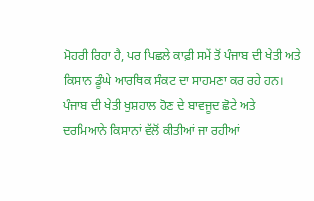ਮੋਹਰੀ ਰਿਹਾ ਹੈ, ਪਰ ਪਿਛਲੇ ਕਾਫ਼ੀ ਸਮੇਂ ਤੋਂ ਪੰਜਾਬ ਦੀ ਖੇਤੀ ਅਤੇ ਕਿਸਾਨ ਡੂੰਘੇ ਆਰਥਿਕ ਸੰਕਟ ਦਾ ਸਾਹਮਣਾ ਕਰ ਰਹੇ ਹਨ। ਪੰਜਾਬ ਦੀ ਖੇਤੀ ਖੁਸ਼ਹਾਲ ਹੋਣ ਦੇ ਬਾਵਜੂਦ ਛੋਟੇ ਅਤੇ ਦਰਮਿਆਨੇ ਕਿਸਾਨਾਂ ਵੱਲੋਂ ਕੀਤੀਆਂ ਜਾ ਰਹੀਆਂ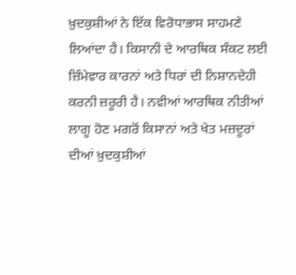ਖ਼ੁਦਕੁਸ਼ੀਆਂ ਨੇ ਇੱਕ ਵਿਰੋਧਾਭਾਸ ਸਾਹਮਣੇ ਲਿਆਂਦਾ ਹੈ। ਕਿਸਾਨੀ ਦੇ ਆਰਥਿਕ ਸੰਕਟ ਲਈ ਜ਼ਿੰਮੇਵਾਰ ਕਾਰਨਾਂ ਅਤੇ ਧਿਰਾਂ ਦੀ ਨਿਸ਼ਾਨਦੇਹੀ ਕਰਨੀ ਜ਼ਰੂਰੀ ਹੈ। ਨਵੀਆਂ ਆਰਥਿਕ ਨੀਤੀਆਂ ਲਾਗੂ ਹੋਣ ਮਗਰੋਂ ਕਿਸਾਨਾਂ ਅਤੇ ਖੇਤ ਮਜ਼ਦੂਰਾਂ ਦੀਆਂ ਖ਼ੁਦਕੁਸ਼ੀਆਂ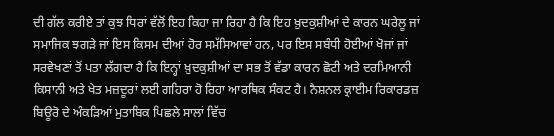ਦੀ ਗੱਲ ਕਰੀਏ ਤਾਂ ਕੁਝ ਧਿਰਾਂ ਵੱਲੋਂ ਇਹ ਕਿਹਾ ਜਾ ਰਿਹਾ ਹੈ ਕਿ ਇਹ ਖ਼ੁਦਕੁਸ਼ੀਆਂ ਦੇ ਕਾਰਨ ਘਰੇਲੂ ਜਾਂ ਸਮਾਜਿਕ ਝਗੜੇ ਜਾਂ ਇਸ ਕਿਸਮ ਦੀਆਂ ਹੋਰ ਸਮੱਸਿਆਵਾਂ ਹਨ, ਪਰ ਇਸ ਸਬੰਧੀ ਹੋਈਆਂ ਖੋਜਾਂ ਜਾਂ ਸਰਵੇਖਣਾਂ ਤੋਂ ਪਤਾ ਲੱਗਦਾ ਹੈ ਕਿ ਇਨ੍ਹਾਂ ਖ਼ੁਦਕੁਸ਼ੀਆਂ ਦਾ ਸਭ ਤੋਂ ਵੱਡਾ ਕਾਰਨ ਛੋਟੀ ਅਤੇ ਦਰਮਿਆਨੀ ਕਿਸਾਨੀ ਅਤੇ ਖੇਤ ਮਜ਼ਦੂਰਾਂ ਲਈ ਗਹਿਰਾ ਹੋ ਰਿਹਾ ਆਰਥਿਕ ਸੰਕਟ ਹੈ। ਨੈਸ਼ਨਲ ਕ੍ਰਾਈਮ ਰਿਕਾਰਡਜ਼ ਬਿਊਰੋ ਦੇ ਅੰਕੜਿਆਂ ਮੁਤਾਬਿਕ ਪਿਛਲੇ ਸਾਲਾਂ ਵਿੱਚ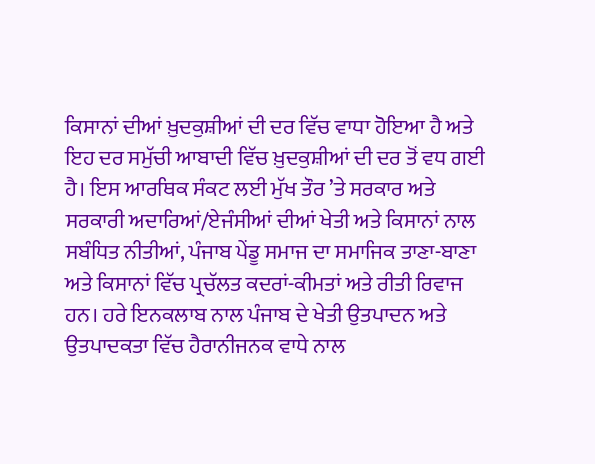ਕਿਸਾਨਾਂ ਦੀਆਂ ਖ਼ੁਦਕੁਸ਼ੀਆਂ ਦੀ ਦਰ ਵਿੱਚ ਵਾਧਾ ਹੋਇਆ ਹੈ ਅਤੇ ਇਹ ਦਰ ਸਮੁੱਚੀ ਆਬਾਦੀ ਵਿੱਚ ਖ਼ੁਦਕੁਸ਼ੀਆਂ ਦੀ ਦਰ ਤੋਂ ਵਧ ਗਈ ਹੈ। ਇਸ ਆਰਥਿਕ ਸੰਕਟ ਲਈ ਮੁੱਖ ਤੌਰ ’ਤੇ ਸਰਕਾਰ ਅਤੇ ਸਰਕਾਰੀ ਅਦਾਰਿਆਂ/ਏਜੰਸੀਆਂ ਦੀਆਂ ਖੇਤੀ ਅਤੇ ਕਿਸਾਨਾਂ ਨਾਲ ਸਬੰਧਿਤ ਨੀਤੀਆਂ, ਪੰਜਾਬ ਪੇਂਡੂ ਸਮਾਜ ਦਾ ਸਮਾਜਿਕ ਤਾਣਾ-ਬਾਣਾ ਅਤੇ ਕਿਸਾਨਾਂ ਵਿੱਚ ਪ੍ਰਚੱਲਤ ਕਦਰਾਂ-ਕੀਮਤਾਂ ਅਤੇ ਰੀਤੀ ਰਿਵਾਜ ਹਨ। ਹਰੇ ਇਨਕਲਾਬ ਨਾਲ ਪੰਜਾਬ ਦੇ ਖੇਤੀ ਉਤਪਾਦਨ ਅਤੇ ਉਤਪਾਦਕਤਾ ਵਿੱਚ ਹੈਰਾਨੀਜਨਕ ਵਾਧੇ ਨਾਲ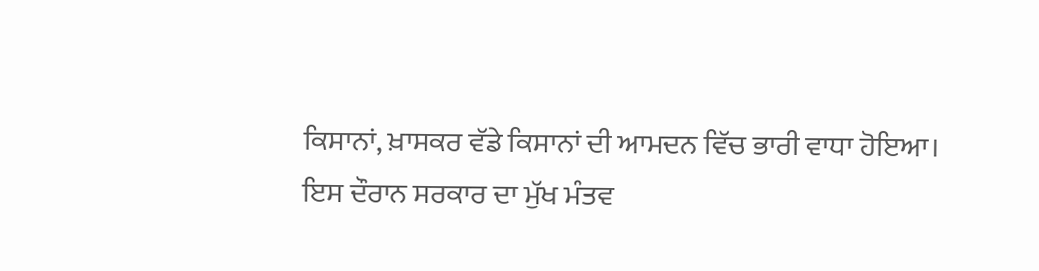ਕਿਸਾਨਾਂ, ਖ਼ਾਸਕਰ ਵੱਡੇ ਕਿਸਾਨਾਂ ਦੀ ਆਮਦਨ ਵਿੱਚ ਭਾਰੀ ਵਾਧਾ ਹੋਇਆ। ਇਸ ਦੌਰਾਨ ਸਰਕਾਰ ਦਾ ਮੁੱਖ ਮੰਤਵ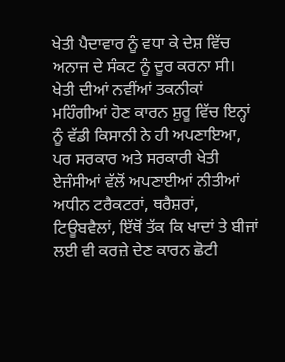ਖੇਤੀ ਪੈਦਾਵਾਰ ਨੂੰ ਵਧਾ ਕੇ ਦੇਸ਼ ਵਿੱਚ ਅਨਾਜ ਦੇ ਸੰਕਟ ਨੂੰ ਦੂਰ ਕਰਨਾ ਸੀ। ਖੇਤੀ ਦੀਆਂ ਨਵੀਂਆਂ ਤਕਨੀਕਾਂ ਮਹਿੰਗੀਆਂ ਹੋਣ ਕਾਰਨ ਸ਼ੁਰੂ ਵਿੱਚ ਇਨ੍ਹਾਂ ਨੂੰ ਵੱਡੀ ਕਿਸਾਨੀ ਨੇ ਹੀ ਅਪਣਾਇਆ, ਪਰ ਸਰਕਾਰ ਅਤੇ ਸਰਕਾਰੀ ਖੇਤੀ ਏਜੰਸੀਆਂ ਵੱਲੋਂ ਅਪਣਾਈਆਂ ਨੀਤੀਆਂ ਅਧੀਨ ਟਰੈਕਟਰਾਂ, ਥਰੈਸ਼ਰਾਂ, ਟਿਊਬਵੈਲਾਂ, ਇੱਥੋਂ ਤੱਕ ਕਿ ਖਾਦਾਂ ਤੇ ਬੀਜਾਂ ਲਈ ਵੀ ਕਰਜ਼ੇ ਦੇਣ ਕਾਰਨ ਛੋਟੀ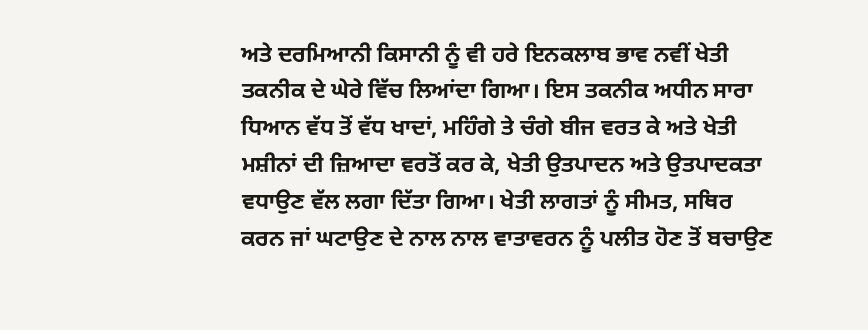ਅਤੇ ਦਰਮਿਆਨੀ ਕਿਸਾਨੀ ਨੂੰ ਵੀ ਹਰੇ ਇਨਕਲਾਬ ਭਾਵ ਨਵੀਂ ਖੇਤੀ ਤਕਨੀਕ ਦੇ ਘੇਰੇ ਵਿੱਚ ਲਿਆਂਦਾ ਗਿਆ। ਇਸ ਤਕਨੀਕ ਅਧੀਨ ਸਾਰਾ ਧਿਆਨ ਵੱਧ ਤੋਂ ਵੱਧ ਖਾਦਾਂ, ਮਹਿੰਗੇ ਤੇ ਚੰਗੇ ਬੀਜ ਵਰਤ ਕੇ ਅਤੇ ਖੇਤੀ ਮਸ਼ੀਨਾਂ ਦੀ ਜ਼ਿਆਦਾ ਵਰਤੋਂ ਕਰ ਕੇ, ਖੇਤੀ ਉਤਪਾਦਨ ਅਤੇ ਉਤਪਾਦਕਤਾ ਵਧਾਉਣ ਵੱਲ ਲਗਾ ਦਿੱਤਾ ਗਿਆ। ਖੇਤੀ ਲਾਗਤਾਂ ਨੂੰ ਸੀਮਤ, ਸਥਿਰ ਕਰਨ ਜਾਂ ਘਟਾਉਣ ਦੇ ਨਾਲ ਨਾਲ ਵਾਤਾਵਰਨ ਨੂੰ ਪਲੀਤ ਹੋਣ ਤੋਂ ਬਚਾਉਣ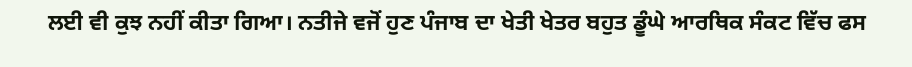ਲਈ ਵੀ ਕੁਝ ਨਹੀਂ ਕੀਤਾ ਗਿਆ। ਨਤੀਜੇ ਵਜੋਂ ਹੁਣ ਪੰਜਾਬ ਦਾ ਖੇਤੀ ਖੇਤਰ ਬਹੁਤ ਡੂੰਘੇ ਆਰਥਿਕ ਸੰਕਟ ਵਿੱਚ ਫਸ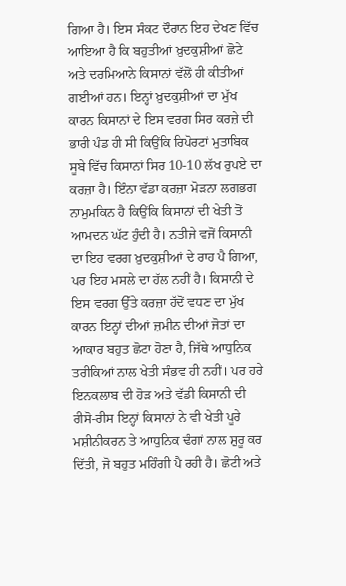ਗਿਆ ਹੈ। ਇਸ ਸੰਕਟ ਦੌਰਾਨ ਇਹ ਦੇਖਣ ਵਿੱਚ ਆਇਆ ਹੈ ਕਿ ਬਹੁਤੀਆਂ ਖ਼ੁਦਕੁਸ਼ੀਆਂ ਛੋਟੇ ਅਤੇ ਦਰਮਿਆਨੇ ਕਿਸਾਨਾਂ ਵੱਲੋਂ ਹੀ ਕੀਤੀਆਂ ਗਈਆਂ ਹਨ। ਇਨ੍ਹਾਂ ਖ਼ੁਦਕੁਸ਼ੀਆਂ ਦਾ ਮੁੱਖ ਕਾਰਨ ਕਿਸਾਨਾਂ ਦੇ ਇਸ ਵਰਗ ਸਿਰ ਕਰਜ਼ੇ ਦੀ ਭਾਰੀ ਪੰਡ ਹੀ ਸੀ ਕਿਉਂਕਿ ਰਿਪੋਰਟਾਂ ਮੁਤਾਬਿਕ ਸੂਬੇ ਵਿੱਚ ਕਿਸਾਨਾਂ ਸਿਰ 10-10 ਲੱਖ ਰੁਪਏ ਦਾ ਕਰਜ਼ਾ ਹੈ। ਇੰਨਾ ਵੱਡਾ ਕਰਜ਼ਾ ਮੋੜਨਾ ਲਗਭਗ ਨਾਮੁਮਕਿਨ ਹੈ ਕਿਉਂਕਿ ਕਿਸਾਨਾਂ ਦੀ ਖੇਤੀ ਤੋਂ ਆਮਦਨ ਘੱਟ ਹੁੰਦੀ ਹੈ। ਨਤੀਜੇ ਵਜੋਂ ਕਿਸਾਨੀ ਦਾ ਇਹ ਵਰਗ ਖ਼ੁਦਕੁਸ਼ੀਆਂ ਦੇ ਰਾਹ ਪੈ ਗਿਆ, ਪਰ ਇਹ ਮਸਲੇ ਦਾ ਹੱਲ ਨਹੀਂ ਹੈ। ਕਿਸਾਨੀ ਦੇ ਇਸ ਵਰਗ ਉੱਤੇ ਕਰਜ਼ਾ ਹੱਦੋਂ ਵਧਣ ਦਾ ਮੁੱਖ ਕਾਰਨ ਇਨ੍ਹਾਂ ਦੀਆਂ ਜ਼ਮੀਨ ਦੀਆਂ ਜੋਤਾਂ ਦਾ ਆਕਾਰ ਬਹੁਤ ਛੋਟਾ ਹੋਣਾ ਹੈ, ਜਿੱਥੇ ਆਧੁਨਿਕ ਤਰੀਕਿਆਂ ਨਾਲ ਖੇਤੀ ਸੰਭਵ ਹੀ ਨਹੀਂ। ਪਰ ਹਰੇ ਇਨਕਲਾਬ ਦੀ ਹੋੜ ਅਤੇ ਵੱਡੀ ਕਿਸਾਨੀ ਦੀ ਰੀਸੋ-ਰੀਸ ਇਨ੍ਹਾਂ ਕਿਸਾਨਾਂ ਨੇ ਵੀ ਖੇਤੀ ਪੂਰੇ ਮਸ਼ੀਨੀਕਰਨ ਤੇ ਆਧੁਨਿਕ ਢੰਗਾਂ ਨਾਲ ਸ਼ੁਰੂ ਕਰ ਦਿੱਤੀ, ਜੋ ਬਹੁਤ ਮਹਿੰਗੀ ਪੈ ਰਹੀ ਹੈ। ਛੋਟੀ ਅਤੇ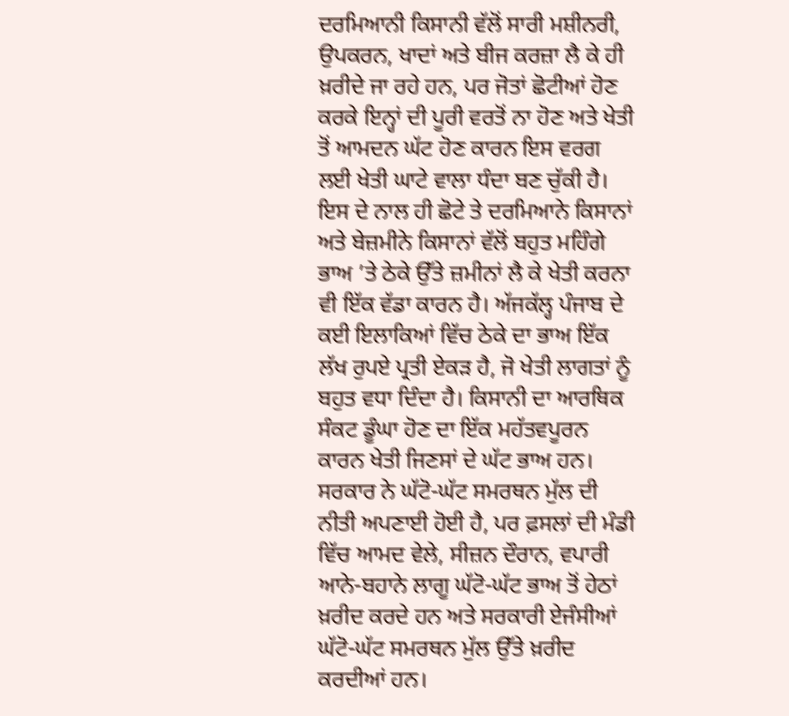ਦਰਮਿਆਨੀ ਕਿਸਾਨੀ ਵੱਲੋਂ ਸਾਰੀ ਮਸ਼ੀਨਰੀ, ਉਪਕਰਨ, ਖਾਦਾਂ ਅਤੇ ਬੀਜ ਕਰਜ਼ਾ ਲੈ ਕੇ ਹੀ ਖ਼ਰੀਦੇ ਜਾ ਰਹੇ ਹਨ, ਪਰ ਜੋਤਾਂ ਛੋਟੀਆਂ ਹੋਣ ਕਰਕੇ ਇਨ੍ਹਾਂ ਦੀ ਪੂਰੀ ਵਰਤੋਂ ਨਾ ਹੋਣ ਅਤੇ ਖੇਤੀ ਤੋਂ ਆਮਦਨ ਘੱਟ ਹੋਣ ਕਾਰਨ ਇਸ ਵਰਗ ਲਈ ਖੇਤੀ ਘਾਟੇ ਵਾਲਾ ਧੰਦਾ ਬਣ ਚੁੱਕੀ ਹੈ। ਇਸ ਦੇ ਨਾਲ ਹੀ ਛੋਟੇ ਤੇ ਦਰਮਿਆਨੇ ਕਿਸਾਨਾਂ ਅਤੇ ਬੇਜ਼ਮੀਨੇ ਕਿਸਾਨਾਂ ਵੱਲੋਂ ਬਹੁਤ ਮਹਿੰਗੇ ਭਾਅ ’ਤੇ ਠੇਕੇ ਉੱਤੇ ਜ਼ਮੀਨਾਂ ਲੈ ਕੇ ਖੇਤੀ ਕਰਨਾ ਵੀ ਇੱਕ ਵੱਡਾ ਕਾਰਨ ਹੈ। ਅੱਜਕੱਲ੍ਹ ਪੰਜਾਬ ਦੇ ਕਈ ਇਲਾਕਿਆਂ ਵਿੱਚ ਠੇਕੇ ਦਾ ਭਾਅ ਇੱਕ ਲੱਖ ਰੁਪਏ ਪ੍ਰਤੀ ਏਕੜ ਹੈ, ਜੋ ਖੇਤੀ ਲਾਗਤਾਂ ਨੂੰ ਬਹੁਤ ਵਧਾ ਦਿੰਦਾ ਹੈ। ਕਿਸਾਨੀ ਦਾ ਆਰਥਿਕ ਸੰਕਟ ਡੂੰਘਾ ਹੋਣ ਦਾ ਇੱਕ ਮਹੱਤਵਪੂਰਨ ਕਾਰਨ ਖੇਤੀ ਜਿਣਸਾਂ ਦੇ ਘੱਟ ਭਾਅ ਹਨ। ਸਰਕਾਰ ਨੇ ਘੱਟੋ-ਘੱਟ ਸਮਰਥਨ ਮੁੱਲ ਦੀ ਨੀਤੀ ਅਪਣਾਈ ਹੋਈ ਹੈ, ਪਰ ਫ਼ਸਲਾਂ ਦੀ ਮੰਡੀ ਵਿੱਚ ਆਮਦ ਵੇਲੇ, ਸੀਜ਼ਨ ਦੌਰਾਨ, ਵਪਾਰੀ ਆਨੇ-ਬਹਾਨੇ ਲਾਗੂ ਘੱਟੋ-ਘੱਟ ਭਾਅ ਤੋਂ ਹੇਠਾਂ ਖ਼ਰੀਦ ਕਰਦੇ ਹਨ ਅਤੇ ਸਰਕਾਰੀ ਏਜੰਸੀਆਂ ਘੱਟੋ-ਘੱਟ ਸਮਰਥਨ ਮੁੱਲ ਉੱਤੇ ਖ਼ਰੀਦ ਕਰਦੀਆਂ ਹਨ।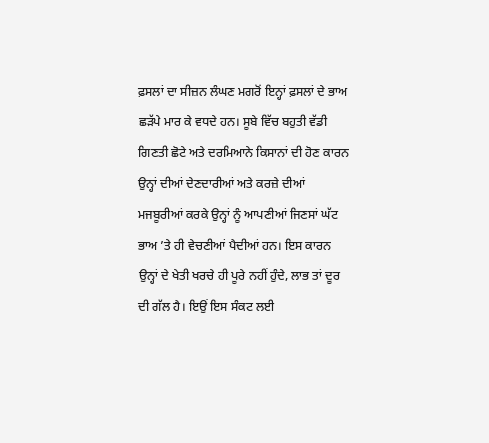ਫ਼ਸਲਾਂ ਦਾ ਸੀਜ਼ਨ ਲੰਘਣ ਮਗਰੋਂ ਇਨ੍ਹਾਂ ਫ਼ਸਲਾਂ ਦੇ ਭਾਅ ਛੜੱਪੇ ਮਾਰ ਕੇ ਵਧਦੇ ਹਨ। ਸੂਬੇ ਵਿੱਚ ਬਹੁਤੀ ਵੱਡੀ ਗਿਣਤੀ ਛੋਟੇ ਅਤੇ ਦਰਮਿਆਨੇ ਕਿਸਾਨਾਂ ਦੀ ਹੋਣ ਕਾਰਨ ਉਨ੍ਹਾਂ ਦੀਆਂ ਦੇਣਦਾਰੀਆਂ ਅਤੇ ਕਰਜ਼ੇ ਦੀਆਂ ਮਜਬੂਰੀਆਂ ਕਰਕੇ ਉਨ੍ਹਾਂ ਨੂੰ ਆਪਣੀਆਂ ਜਿਣਸਾਂ ਘੱਟ ਭਾਅ ’ਤੇ ਹੀ ਵੇਚਣੀਆਂ ਪੈਦੀਆਂ ਹਨ। ਇਸ ਕਾਰਨ ਉਨ੍ਹਾਂ ਦੇ ਖੇਤੀ ਖਰਚੇ ਹੀ ਪੂਰੇ ਨਹੀਂ ਹੁੰਦੇ, ਲਾਭ ਤਾਂ ਦੂਰ ਦੀ ਗੱਲ ਹੈ। ਇਉਂ ਇਸ ਸੰਕਟ ਲਈ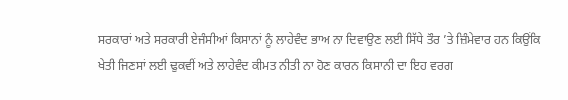ਸਰਕਾਰਾਂ ਅਤੇ ਸਰਕਾਰੀ ਏਜੰਸੀਆਂ ਕਿਸਾਨਾਂ ਨੂੰ ਲਾਹੇਵੰਦ ਭਾਅ ਨਾ ਦਿਵਾਉਣ ਲਈ ਸਿੱਧੇ ਤੌਰ ’ਤੇ ਜ਼ਿੰਮੇਵਾਰ ਹਨ ਕਿਉਂਕਿ ਖੇਤੀ ਜਿਣਸਾਂ ਲਈ ਢੁਕਵੀਂ ਅਤੇ ਲਾਹੇਵੰਦ ਕੀਮਤ ਨੀਤੀ ਨਾ ਹੋਣ ਕਾਰਨ ਕਿਸਾਨੀ ਦਾ ਇਹ ਵਰਗ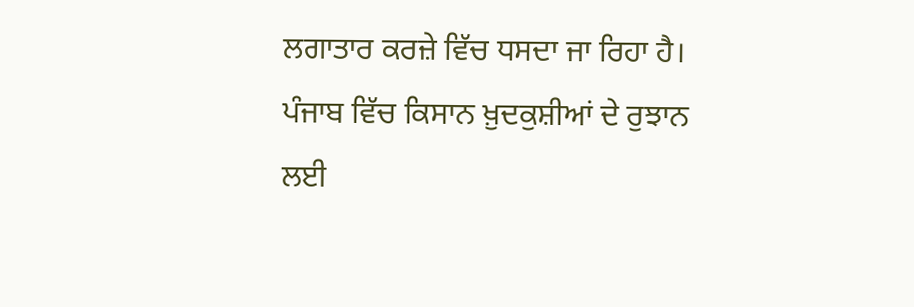ਲਗਾਤਾਰ ਕਰਜ਼ੇ ਵਿੱਚ ਧਸਦਾ ਜਾ ਰਿਹਾ ਹੈ। ਪੰਜਾਬ ਵਿੱਚ ਕਿਸਾਨ ਖ਼ੁਦਕੁਸ਼ੀਆਂ ਦੇ ਰੁਝਾਨ ਲਈ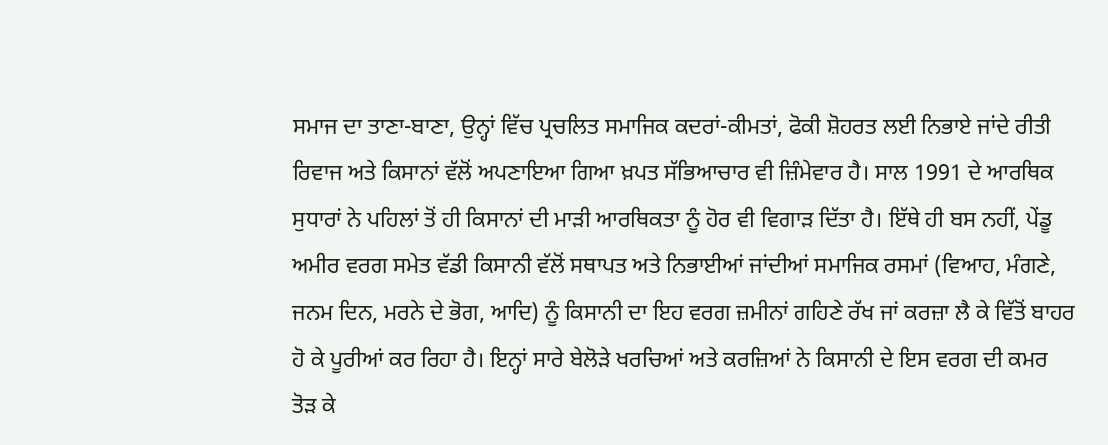ਸਮਾਜ ਦਾ ਤਾਣਾ-ਬਾਣਾ, ਉਨ੍ਹਾਂ ਵਿੱਚ ਪ੍ਰਚਲਿਤ ਸਮਾਜਿਕ ਕਦਰਾਂ-ਕੀਮਤਾਂ, ਫੋਕੀ ਸ਼ੋਹਰਤ ਲਈ ਨਿਭਾਏ ਜਾਂਦੇ ਰੀਤੀ ਰਿਵਾਜ ਅਤੇ ਕਿਸਾਨਾਂ ਵੱਲੋਂ ਅਪਣਾਇਆ ਗਿਆ ਖ਼ਪਤ ਸੱਭਿਆਚਾਰ ਵੀ ਜ਼ਿੰਮੇਵਾਰ ਹੈ। ਸਾਲ 1991 ਦੇ ਆਰਥਿਕ ਸੁਧਾਰਾਂ ਨੇ ਪਹਿਲਾਂ ਤੋਂ ਹੀ ਕਿਸਾਨਾਂ ਦੀ ਮਾੜੀ ਆਰਥਿਕਤਾ ਨੂੰ ਹੋਰ ਵੀ ਵਿਗਾੜ ਦਿੱਤਾ ਹੈ। ਇੱਥੇ ਹੀ ਬਸ ਨਹੀਂ, ਪੇਂਡੂ ਅਮੀਰ ਵਰਗ ਸਮੇਤ ਵੱਡੀ ਕਿਸਾਨੀ ਵੱਲੋਂ ਸਥਾਪਤ ਅਤੇ ਨਿਭਾਈਆਂ ਜਾਂਦੀਆਂ ਸਮਾਜਿਕ ਰਸਮਾਂ (ਵਿਆਹ, ਮੰਗਣੇ, ਜਨਮ ਦਿਨ, ਮਰਨੇ ਦੇ ਭੋਗ, ਆਦਿ) ਨੂੰ ਕਿਸਾਨੀ ਦਾ ਇਹ ਵਰਗ ਜ਼ਮੀਨਾਂ ਗਹਿਣੇ ਰੱਖ ਜਾਂ ਕਰਜ਼ਾ ਲੈ ਕੇ ਵਿੱਤੋਂ ਬਾਹਰ ਹੋ ਕੇ ਪੂਰੀਆਂ ਕਰ ਰਿਹਾ ਹੈ। ਇਨ੍ਹਾਂ ਸਾਰੇ ਬੇਲੋੜੇ ਖਰਚਿਆਂ ਅਤੇ ਕਰਜ਼ਿਆਂ ਨੇ ਕਿਸਾਨੀ ਦੇ ਇਸ ਵਰਗ ਦੀ ਕਮਰ ਤੋੜ ਕੇ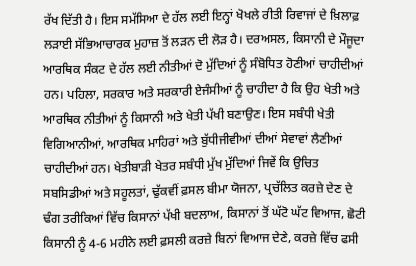ਰੱਖ ਦਿੱਤੀ ਹੈ। ਇਸ ਸਮੱਸਿਆ ਦੇ ਹੱਲ ਲਈ ਇਨ੍ਹਾਂ ਖੋਖਲੇ ਰੀਤੀ ਰਿਵਾਜਾਂ ਦੇ ਖ਼ਿਲਾਫ਼ ਲੜਾਈ ਸੱਭਿਆਚਾਰਕ ਮੁਹਾਜ਼ ਤੋਂ ਲੜਨ ਦੀ ਲੋੜ ਹੈ। ਦਰਅਸਲ, ਕਿਸਾਨੀ ਦੇ ਮੌਜੂਦਾ ਆਰਥਿਕ ਸੰਕਟ ਦੇ ਹੱਲ ਲਈ ਨੀਤੀਆਂ ਦੋ ਮੁੱਦਿਆਂ ਨੂੰ ਸੰਬੋਧਿਤ ਹੋਣੀਆਂ ਚਾਹੀਦੀਆਂ ਹਨ। ਪਹਿਲਾ, ਸਰਕਾਰ ਅਤੇ ਸਰਕਾਰੀ ਏਜੰਸੀਆਂ ਨੂੰ ਚਾਹੀਦਾ ਹੈ ਕਿ ਉਹ ਖੇਤੀ ਅਤੇ ਆਰਥਿਕ ਨੀਤੀਆਂ ਨੂੰ ਕਿਸਾਨੀ ਅਤੇ ਖੇਤੀ ਪੱਖੀ ਬਣਾਉਣ। ਇਸ ਸਬੰਧੀ ਖੇਤੀ ਵਿਗਿਆਨੀਆਂ, ਆਰਥਿਕ ਮਾਹਿਰਾਂ ਅਤੇ ਬੁੱਧੀਜੀਵੀਆਂ ਦੀਆਂ ਸੇਵਾਵਾਂ ਲੈਣੀਆਂ ਚਾਹੀਦੀਆਂ ਹਨ। ਖੇਤੀਬਾੜੀ ਖੇਤਰ ਸਬੰਧੀ ਮੁੱਖ ਮੁੱਦਿਆਂ ਜਿਵੇਂ ਕਿ ਉਚਿਤ ਸਬਸਿਡੀਆਂ ਅਤੇ ਸਹੂਲਤਾਂ, ਢੁੱਕਵੀਂ ਫ਼ਸਲ ਬੀਮਾ ਯੋਜਨਾ, ਪ੍ਰਚੱਲਿਤ ਕਰਜ਼ੇ ਦੇਣ ਦੇ ਢੰਗ ਤਰੀਕਿਆਂ ਵਿੱਚ ਕਿਸਾਨਾਂ ਪੱਖੀ ਬਦਲਾਅ, ਕਿਸਾਨਾਂ ਤੋਂ ਘੱਟੋ ਘੱਟ ਵਿਆਜ, ਛੋਟੀ ਕਿਸਾਨੀ ਨੂੰ 4-6 ਮਹੀਨੇ ਲਈ ਫ਼ਸਲੀ ਕਰਜ਼ੇ ਬਿਨਾਂ ਵਿਆਜ ਦੇਣੇ, ਕਰਜ਼ੇ ਵਿੱਚ ਫਸੀ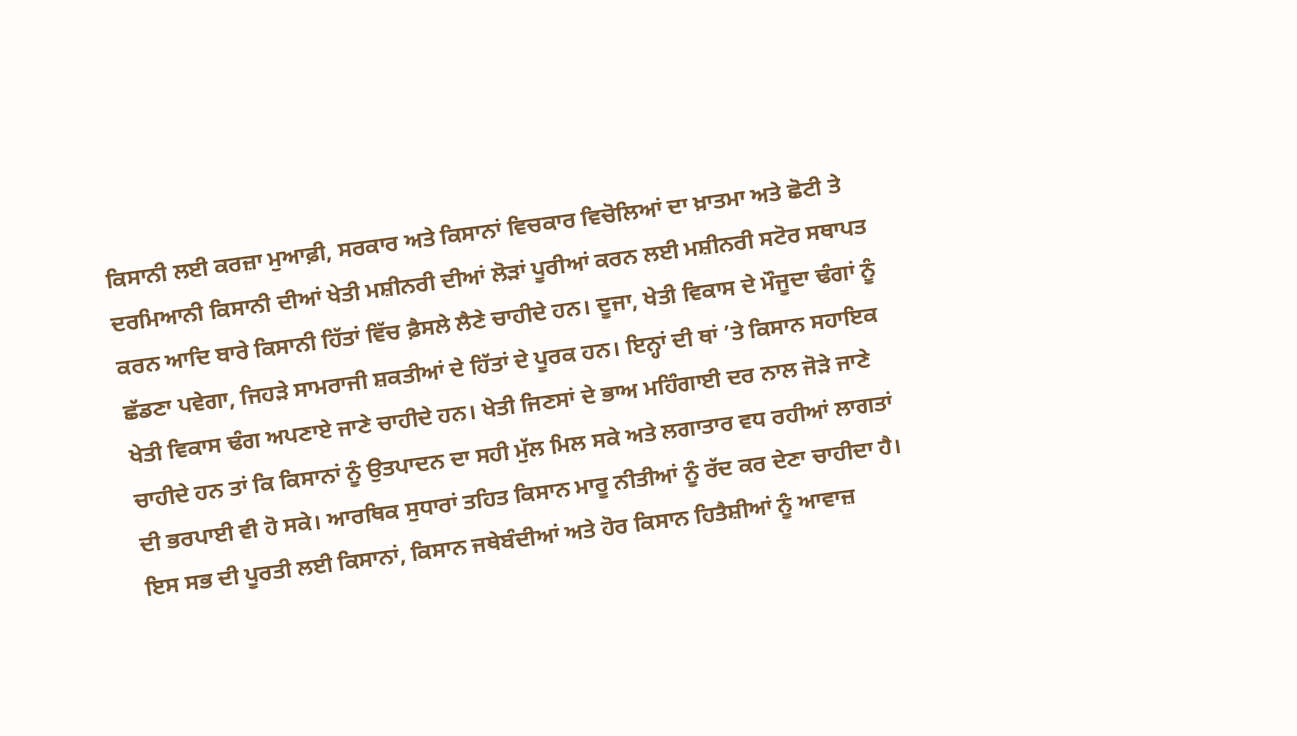ਕਿਸਾਨੀ ਲਈ ਕਰਜ਼ਾ ਮੁਆਫ਼ੀ, ਸਰਕਾਰ ਅਤੇ ਕਿਸਾਨਾਂ ਵਿਚਕਾਰ ਵਿਚੋਲਿਆਂ ਦਾ ਖ਼ਾਤਮਾ ਅਤੇ ਛੋਟੀ ਤੇ ਦਰਮਿਆਨੀ ਕਿਸਾਨੀ ਦੀਆਂ ਖੇਤੀ ਮਸ਼ੀਨਰੀ ਦੀਆਂ ਲੋੜਾਂ ਪੂਰੀਆਂ ਕਰਨ ਲਈ ਮਸ਼ੀਨਰੀ ਸਟੋਰ ਸਥਾਪਤ ਕਰਨ ਆਦਿ ਬਾਰੇ ਕਿਸਾਨੀ ਹਿੱਤਾਂ ਵਿੱਚ ਫ਼ੈਸਲੇ ਲੈਣੇ ਚਾਹੀਦੇ ਹਨ। ਦੂਜਾ, ਖੇਤੀ ਵਿਕਾਸ ਦੇ ਮੌਜੂਦਾ ਢੰਗਾਂ ਨੂੰ ਛੱਡਣਾ ਪਵੇਗਾ, ਜਿਹੜੇ ਸਾਮਰਾਜੀ ਸ਼ਕਤੀਆਂ ਦੇ ਹਿੱਤਾਂ ਦੇ ਪੂਰਕ ਹਨ। ਇਨ੍ਹਾਂ ਦੀ ਥਾਂ ’ਤੇ ਕਿਸਾਨ ਸਹਾਇਕ ਖੇਤੀ ਵਿਕਾਸ ਢੰਗ ਅਪਣਾਏ ਜਾਣੇ ਚਾਹੀਦੇ ਹਨ। ਖੇਤੀ ਜਿਣਸਾਂ ਦੇ ਭਾਅ ਮਹਿੰਗਾਈ ਦਰ ਨਾਲ ਜੋੜੇ ਜਾਣੇ ਚਾਹੀਦੇ ਹਨ ਤਾਂ ਕਿ ਕਿਸਾਨਾਂ ਨੂੰ ਉਤਪਾਦਨ ਦਾ ਸਹੀ ਮੁੱਲ ਮਿਲ ਸਕੇ ਅਤੇ ਲਗਾਤਾਰ ਵਧ ਰਹੀਆਂ ਲਾਗਤਾਂ ਦੀ ਭਰਪਾਈ ਵੀ ਹੋ ਸਕੇ। ਆਰਥਿਕ ਸੁਧਾਰਾਂ ਤਹਿਤ ਕਿਸਾਨ ਮਾਰੂ ਨੀਤੀਆਂ ਨੂੰ ਰੱਦ ਕਰ ਦੇਣਾ ਚਾਹੀਦਾ ਹੈ। ਇਸ ਸਭ ਦੀ ਪੂਰਤੀ ਲਈ ਕਿਸਾਨਾਂ, ਕਿਸਾਨ ਜਥੇਬੰਦੀਆਂ ਅਤੇ ਹੋਰ ਕਿਸਾਨ ਹਿਤੈਸ਼ੀਆਂ ਨੂੰ ਆਵਾਜ਼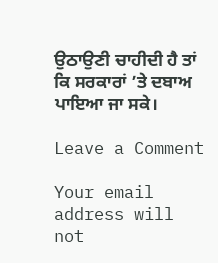ਉਠਾਉਣੀ ਚਾਹੀਦੀ ਹੈ ਤਾਂ ਕਿ ਸਰਕਾਰਾਂ ’ਤੇ ਦਬਾਅ ਪਾਇਆ ਜਾ ਸਕੇ।

Leave a Comment

Your email address will not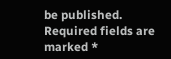be published. Required fields are marked *